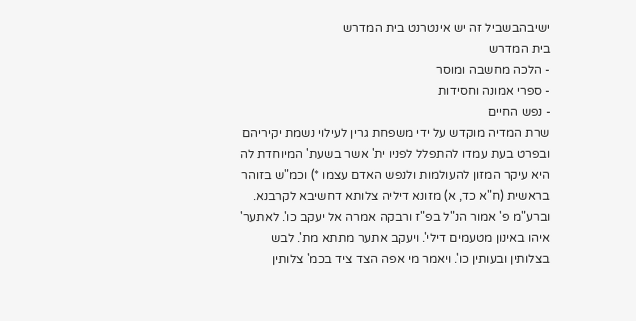ישיבהבשביל זה יש אינטרנט בית המדרש
בית המדרש
- הלכה מחשבה ומוסר
- ספרי אמונה וחסידות
- נפש החיים
שרת המדיה מוקדש על ידי משפחת גרין לעילוי נשמת יקיריהם
ובפרט בעת עמדו להתפלל לפניו ית' אשר בשעת' המיוחדת לה היא עיקר המזון להעולמות ולנפש האדם עצמו *) וכמ"ש בזוהר בראשית (ח"א כד, א) מזונא דיליה צלותא דחשיבא לקרבנא. וברע"מ פ' אמור הנ"ל בפ"ז ורבקה אמרה אל יעקב כו'. לאתער' איהו באינון מטעמים דילי'. ויעקב אתער מתתא מת'. לבש בצלותין ובעותין כו'. ויאמר מי אפה הצד ציד בכמ' צלותין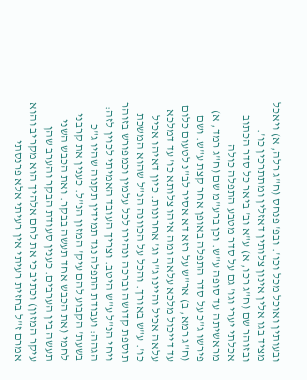ובעותין ואוכל מכל וכו'. ובפ' פנחס (ח"ג רלה, א) ויאכל מציד בגו אלין אינון צלותין דאזלין ומתתרכין כו'. ובזוהר שם (ח"ג רכו, א) ע"א וב' ביאר כל סדר הכתוב אכלתי יערי וגו' גם על סדר מטבע התפלה כולה מראשיתה עד סופה ע"ש. וכן ברע"מ שם (ח"ג רמד, א) פירשו ג"כ על סדר התפלה באופן אחר קצת ע"ש. ושם (ח"ג רמא, ב) אר"ש על רזא דא אסיר לב"נ לטעום כלום עד דייכול מלכא עלאה ומה איהו צלותא כו' עד דמלכא עלאה אכיל והיינו ג"ר וג' אחרונות. כיון דאיהו אכיל כו'. ע"ש באורך. והכל על הכוונה הנ"ל שהוא המשכת תוספת קדושה וברכה ונהירו לכל עלמין וכמפורש בזוהר ויחי הנ"ל ע"ש היטב. וצריך העובד האמיתי לכוין לזה:
הגהה: ועבודת התפלה נגד תמידין תקנוה שהיו ג"כ בשעת' הקבוע להם עיק' המזון הנ"ל. כענין את קרבני לחמי (את הכבש אחד תעשה בבקר. ואת הכבש השני תעשה בין הערבים. כענין סעודת הבקר והערב שהן עיקר המזון) וכתיב כי את לחם אלהיך הוא מקריב והוא אמרם ז"ל בחזית רעיתי אין רעיתי אלא פרנסתי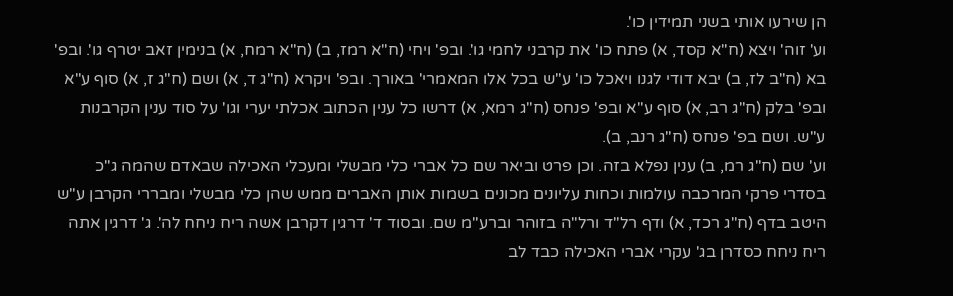הן שירעו אותי בשני תמידין כו'.
וע' זוה' ויצא (ח"א קסד, א) פתח כו' את קרבני לחמי גו'. ובפ' ויחי (ח"א רמז, ב) (ח"א רמח, א) בנימין זאב יטרף גו'. ובפ' בא (ח"ב לז, ב) יבא דודי לגנו ויאכל כו' ע"ש בכל אלו המאמרי' באורך. ובפ' ויקרא (ח"ג ד, א) ושם (ח"ג ז, א) סוף ע"א ובפ' בלק (ח"ג רב, א) סוף ע"א ובפ' פנחס (ח"ג רמא, א) דרשו כל ענין הכתוב אכלתי יערי וגו' על סוד ענין הקרבנות ע"ש. ושם בפ' פנחס (ח"ג רנב, ב).
וע' שם (ח"ג רמ, ב) ענין נפלא בזה. וכן פרט וביאר שם כל אברי כלי מבשלי ומעכלי האכילה שבאדם שהמה ג"כ בסדרי פרקי המרכבה עולמות וכחות עליונים מכונים בשמות אותן האברים ממש שהן כלי מבשלי ומבררי הקרבן ע"ש היטב בדף (ח"ג רכד, א) ודף רל"ד ורל"ה בזוהר וברע"מ שם. ובסוד ד' דרגין דקרבן אשה ריח ניחח לה'. ג' דרגין אתה ריח ניחח כסדרן בג' עקרי אברי האכילה כבד לב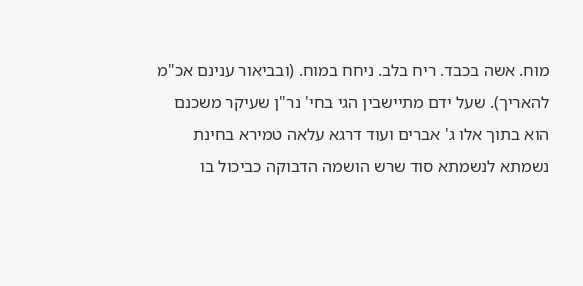מוח. אשה בכבד. ריח בלב. ניחח במוח. (ובביאור ענינם אכ"מ להאריך). שעל ידם מתיישבין הגי בחי' נר"ן שעיקר משכנם הוא בתוך אלו ג' אברים ועוד דרגא עלאה טמירא בחינת נשמתא לנשמתא סוד שרש הושמה הדבוקה כביכול בו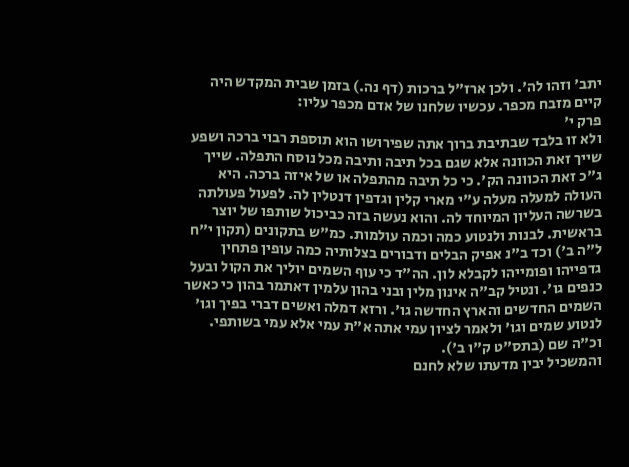יתב' וזהו לה'. ולכן ארז"ל ברכות (דף נה.) בזמן שבית המקדש היה קיים מזבח מכפר. עכשיו שלחנו של אדם מכפר עליו:
פרק י'
ולא זו בלבד שבתיבת ברוך אתה שפירושו הוא תוספת רבוי ברכה ושפע שייך זאת הכוונה אלא שגם בכל תיבה ותיבה מכל נוסח התפלה. שייך ג"כ זאת הכוונה הק'. כי כל תיבה מהתפלה או של איזה ברכה. היא העולה למעלה מעלה ע"י מארי קלין וגדפין דנטלין לה. לפעול פעולתה בשרשה העליון המיוחד לה. והוא נעשה בזה כביכול שותפו של יוצר בראשית. לבנות ולנטוע כמה וכמה עולמות. כמ"ש בתקונים (תקון י"ח ל"ה ב') וכד ב"נ אפיק הבלים ודבורים בצלותיה כמה עופין פתחין גדפייהו ופומייהו לקבלא לון. הה"ד כי עוף השמים יוליך את הקול ובעל כנפים גו'. ונטיל קב"ה אינון מלין ובני בהון עלמין דאתמר בהון כי כאשר השמים החדשים והארץ החדשה גו'. ורזא דמלה ואשים דברי בפיך וגו' לנטוע שמים וגו' ולאמר לציון עמי אתה א"ת עמי אלא עמי בשותפי. וכ"ה שם (בתס"ט ק"ו ב').
והמשכיל יבין מדעתו שלא לחנם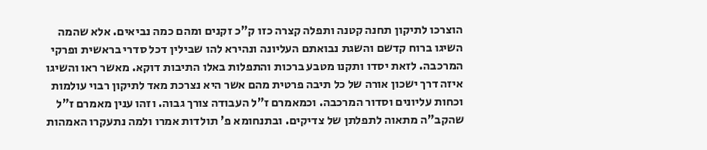הוצרכו לתיקון תחנה קטנה ותפלה קצרה כזו ק"כ זקנים ומהם כמה נביאים. אלא שהמה השיגו ברוח קדשם והשגת נבואתם העליונה ונהירא להו שבילין דכל סדרי בראשית ופרקי המרכבה. לזאת יסדו ותקנו מטבע ברכות והתפלות באלו התיבות דוקא. מאשר ראו והשיגו איזה דרך ישכון אורה של כל תיבה פרטית מהם אשר היא נצרכת מאד לתיקון רבוי עולמות וכחות עליונים וסדור המרכבה. וכמאמרם ז"ל העבודה צורך גבוה. וזהו ענין מאמרם ז"ל שהקב"ה מתאוה לתפלתן של צדיקים. ובתנחומא פ' תולדות אמרו ולמה נתעקרו האמהות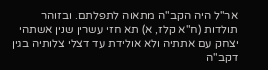אר"ל היה הקב"ה מתאוה לתפלתם. ובזוהר תולדות (ח"א קלז, א) תא חזי עשרין שנין אשתהי יצחק עם אתתיה ולא אולידת עד דצלי צלותיה בגין דקב"ה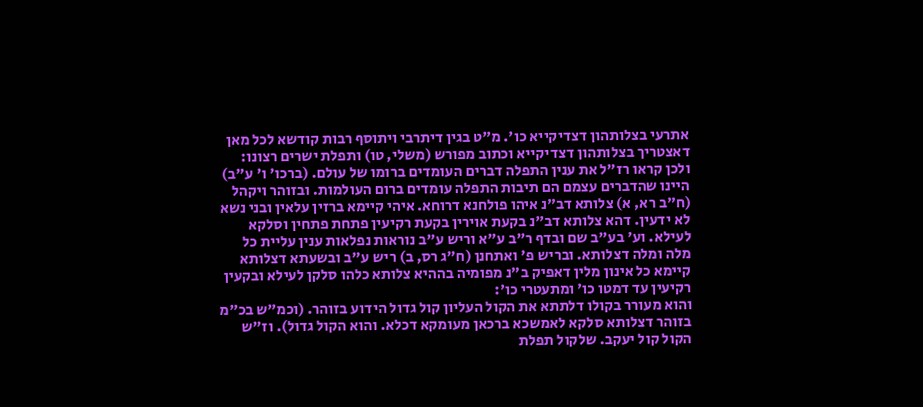אתרעי בצלותהון דצדיקייא כו'. מ"ט בגין דיתרבי ויתוסף רבות קודשא לכל מאן דאצטריך בצלותהון דצדיקייא וכתוב מפורש (משלי, טו) ותפלת ישרים רצונו:
ולכן קראו רז"ל את ענין התפלה דברים העומדים ברומו של עולם. (ברכו' ו' ע"ב) היינו שהדברים עצמם הם תיבות התפלה עומדים ברום העולמות. ובזוהר ויקהל (ח"ב רא, א) צלותא דב"נ איהו פולחנא דרוחא. איהי קיימא ברזין עלאין ובני נשא לא ידעין. דהא צלותא דב"נ בקעת אוירין בקעת רקיעין פתחת פתחין וסלקא לעילא. וע' בע"ב שם ובדף ר"ב ע"א וריש ע"ב נוראות נפלאות ענין עליית כל מלה ומלה דצלותא. ובריש פ' ואתחנן (ח"ג רס, ב) ריש ע"ב ובשעתא דצלותא קיימא כל אינון מלין דאפיק ב"נ מפומיה בההיא צלותא כלהו סלקן לעילא ובקעין רקיעין עד דמטו כו' ומתעטרי כו':
והוא מעורר בקולו דלתתא את הקול העליון קול גדול הידוע בזוהר. (וכמ"ש בכ"מ בזוהר דצלותא סלקא לאמשכא ברכאן מעומקא דכלא. והוא הקול גדול). וז"ש הקול קול יעקב. שלקול תפלת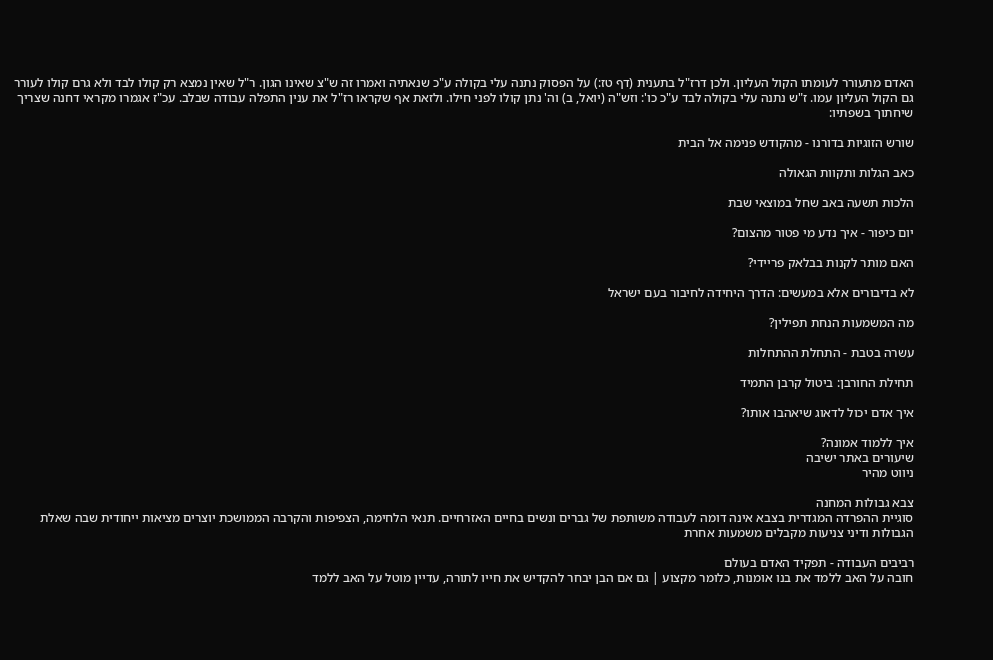האדם מתעורר לעומתו הקול העליון. ולכן דרז"ל בתענית (דף טז:) על הפסוק נתנה עלי בקולה ע"כ שנאתיה ואמרו זה ש"צ שאינו הגון. ר"ל שאין נמצא רק קולו לבד ולא גרם קולו לעורר גם הקול העליון עמו. ז"ש נתנה עלי בקולה לבד ע"כ כו': וזש"ה (יואל, ב) וה' נתן קולו לפני חילו. ולזאת אף שקראו רז"ל את ענין התפלה עבודה שבלב. עכ"ז אגמרו מקראי דחנה שצריך שיחתוך בשפתיו:

שורש הזוגיות בדורנו - מהקודש פנימה אל הבית

כאב הגלות ותקוות הגאולה

הלכות תשעה באב שחל במוצאי שבת

יום כיפור - איך נדע מי פטור מהצום?

האם מותר לקנות בבלאק פריידי?

לא בדיבורים אלא במעשים: הדרך היחידה לחיבור בעם ישראל

מה המשמעות הנחת תפילין?

עשרה בטבת - התחלת ההתחלות

תחילת החורבן: ביטול קרבן התמיד

איך אדם יכול לדאוג שיאהבו אותו?

איך ללמוד אמונה?
שיעורים באתר ישיבה
ניווט מהיר

צבא גבולות המחנה
סוגיית ההפרדה המגדרית בצבא אינה דומה לעבודה משותפת של גברים ונשים בחיים האזרחיים. תנאי הלחימה, הצפיפות והקרבה הממושכת יוצרים מציאות ייחודית שבה שאלת הגבולות ודיני צניעות מקבלים משמעות אחרת

רביבים העבודה - תפקיד האדם בעולם
חובה על האב ללמד את בנו אומנות, כלומר מקצוע | גם אם הבן יבחר להקדיש את חייו לתורה, עדיין מוטל על האב ללמד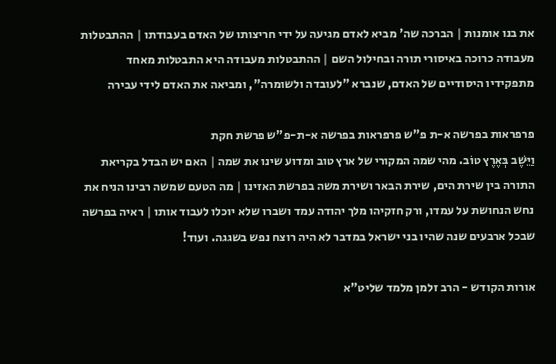את בנו אומנות | הברכה שה' מביא לאדם מגיעה על ידי חריצותו של האדם בעבודתו | ההתבטלות מעבודה כרוכה באיסורי תורה ובחילול השם | ההתבטלות מעבודה היא התבטלות מאחד מתפקידיו היסודיים של האדם, שנברא "לעובדה ולשומרה", ומביאה את האדם לידי עבירה

פרפראות בפרשה א-ת פ"ש פרפראות בפרשה א-ת-פ"ש פרשת חקת
וַיֵּשֶׁב בְּאֶרֶץ טוֹב. מהי שמה המקורי של ארץ טוב ומדוע שינו את שמה | האם יש הבדל בקריאת התורה בין שירת הים, שירת הבאר ושירת משה בפרשת האזינו | מה הטעם שמשה רבינו הניח את נחש הנחושת על עמדו, ורק חזקיהו מלך יהודה עמד ושברו שלא יוכלו לעבוד אותו | ראיה בפרשה שבכל ארבעים שנה שהיו בני ישראל במדבר לא היה רוצח נפש בשגגה. ועוד!

אורות הקודש - הרב זלמן מלמד שליט"א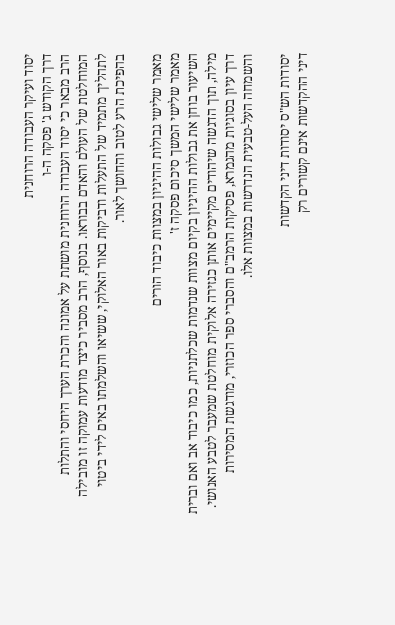יסוד ועיקר העבודה הרוחנית
דרך הקודש ג' פסקה ה-ו
הרב מבאר כי יסוד העבודה הרוחנית מושתת על אמונה והכרת הערך היחסי והתלות המוחלטת של העולם והאדם בבוראו. בנוסף, הרב מסביר כיצד מודעות עמוקה זו מובילה לתהליך מתמיד של התעלות ודביקות באור האלוקי, ששיאו והשלמתו באים לידי ביטוי בהפיכת הרע לטוב והחושך לאור.

מאמר שלישי גבולות ההיגיון במצוות כיבוד הורים
מאמר שלישי המשך סיכום פסקה ז'
השיעור בוחן את גבולות ההיגיון בקיום מצוות שנדמות שכלתניות, כמו כיבוד אב ואם וברית מילה, תוך הדגשה שיהודים מקיימים אותן כגזירה אלוקית מוחלטת שמעבר לטבע האנושי. דרך עיון בסוגיות מהגמרא, פסיקות הרמב"ם והסברי ספר הכוזרי, מודגשת המסירות והשמחה העל-טבעית הנדרשות במצוות אלו.

יסודות הש"ס יסודות דיני הקדשות
דיני ההקדשות אינם קשורים רק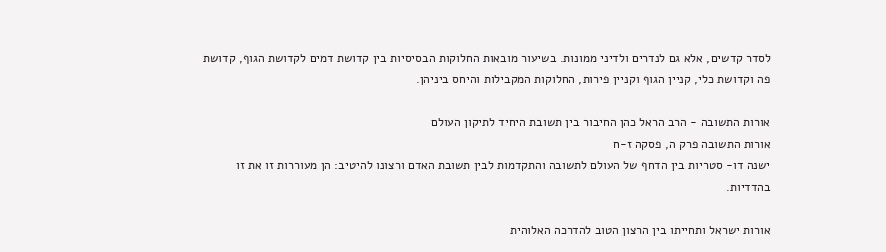לסדר קדשים, אלא גם לנדרים ולדיני ממונות. בשיעור מובאות החלוקות הבסיסיות בין קדושת דמים לקדושת הגוף, קדושת פה וקדושת כלי, קניין הגוף וקניין פירות, החלוקות המקבילות והיחס ביניהן.

אורות התשובה - הרב הראל כהן החיבור בין תשובת היחיד לתיקון העולם
אורות התשובה פרק ה, פסקה ז-ח
ישנה דו- סטריות בין הדחף של העולם לתשובה והתקדמות לבין תשובת האדם ורצונו להיטיב: הן מעוררות זו את זו בהדדיות.

אורות ישראל ותחייתו בין הרצון הטוב להדרכה האלוהית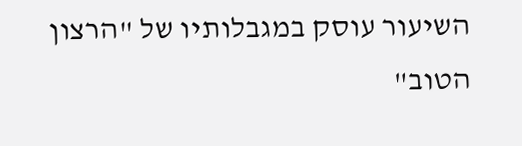השיעור עוסק במגבלותיו של "הרצון הטוב"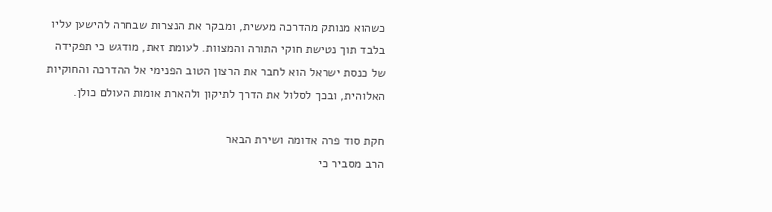כשהוא מנותק מהדרכה מעשית, ומבקר את הנצרות שבחרה להישען עליו בלבד תוך נטישת חוקי התורה והמצוות. לעומת זאת, מודגש כי תפקידה של כנסת ישראל הוא לחבר את הרצון הטוב הפנימי אל ההדרכה והחוקיות האלוהית, ובכך לסלול את הדרך לתיקון ולהארת אומות העולם כולן.

חקת סוד פרה אדומה ושירת הבאר
הרב מסביר כי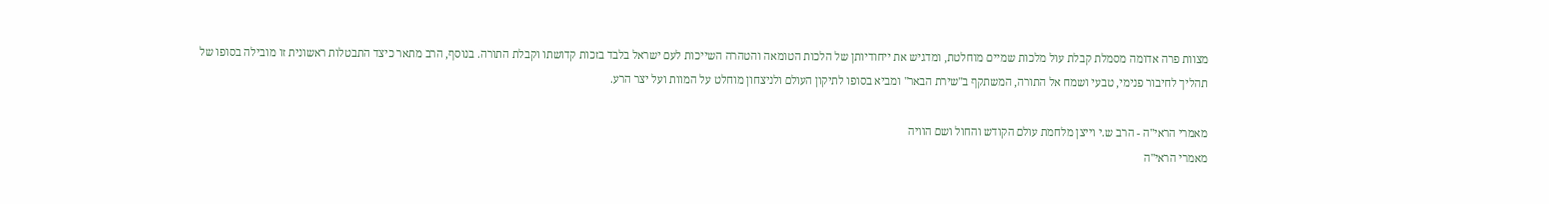מצוות פרה אדומה מסמלת קבלת עול מלכות שמיים מוחלטת, ומדגיש את ייחודיותן של הלכות הטומאה והטהרה השייכות לעם ישראל בלבד בזכות קדושתו וקבלת התורה. בנוסף, הרב מתאר כיצד התבטלות ראשונית זו מובילה בסופו של תהליך לחיבור פנימי, טבעי ושמח אל התורה, המשתקף ב"שירת הבאר" ומביא בסופו לתיקון העולם ולניצחון מוחלט על המוות ועל יצר הרע.

מאמרי הראי"ה - הרב ש.י וייצן מלחמת עולם הקודש והחול ושם הוויה
מאמרי הראי"ה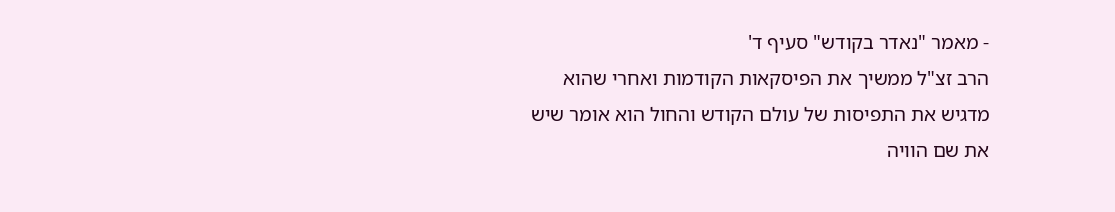- מאמר "נאדר בקודש" סעיף ד'
הרב זצ"ל ממשיך את הפיסקאות הקודמות ואחרי שהוא מדגיש את התפיסות של עולם הקודש והחול הוא אומר שיש את שם הוויה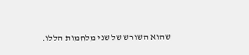שהוא השורש של שני מלחמות הללו.